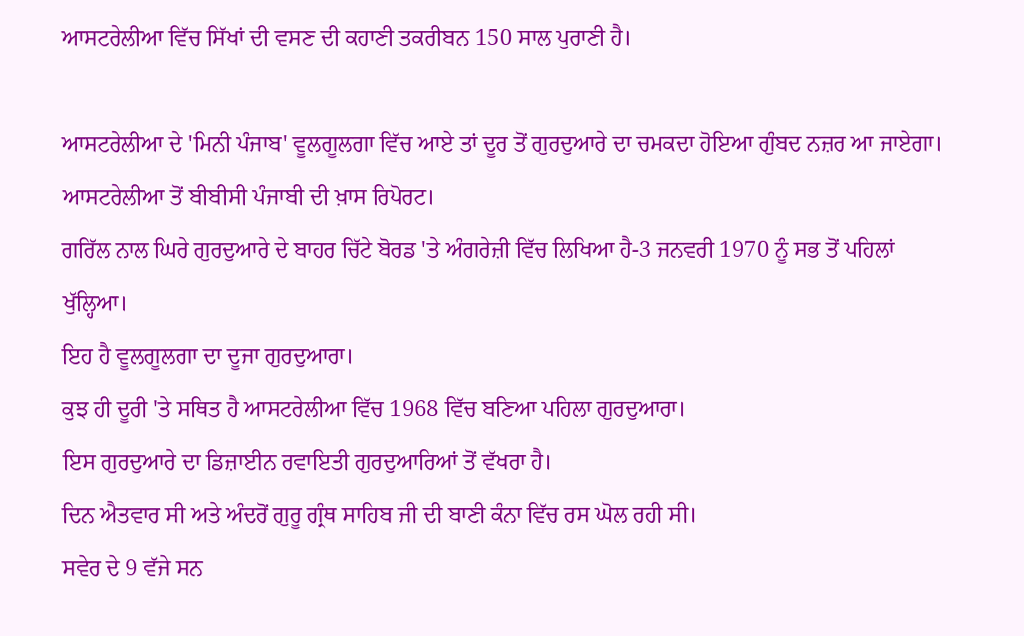ਆਸਟਰੇਲੀਆ ਵਿੱਚ ਸਿੱਖਾਂ ਦੀ ਵਸਣ ਦੀ ਕਹਾਣੀ ਤਕਰੀਬਨ 150 ਸਾਲ ਪੁਰਾਣੀ ਹੈ।

ਆਸਟਰੇਲੀਆ ਦੇ 'ਮਿਨੀ ਪੰਜਾਬ' ਵੂਲਗੂਲਗਾ ਵਿੱਚ ਆਏ ਤਾਂ ਦੂਰ ਤੋਂ ਗੁਰਦੁਆਰੇ ਦਾ ਚਮਕਦਾ ਹੋਇਆ ਗੁੰਬਦ ਨਜ਼ਰ ਆ ਜਾਏਗਾ।
ਆਸਟਰੇਲੀਆ ਤੋਂ ਬੀਬੀਸੀ ਪੰਜਾਬੀ ਦੀ ਖ਼ਾਸ ਰਿਪੋਰਟ।
ਗਰਿੱਲ ਨਾਲ ਘਿਰੇ ਗੁਰਦੁਆਰੇ ਦੇ ਬਾਹਰ ਚਿੱਟੇ ਬੋਰਡ 'ਤੇ ਅੰਗਰੇਜ਼ੀ ਵਿੱਚ ਲਿਖਿਆ ਹੈ-3 ਜਨਵਰੀ 1970 ਨੂੰ ਸਭ ਤੋਂ ਪਹਿਲਾਂ ਖੁੱਲ੍ਹਿਆ।
ਇਹ ਹੈ ਵੂਲਗੂਲਗਾ ਦਾ ਦੂਜਾ ਗੁਰਦੁਆਰਾ।
ਕੁਝ ਹੀ ਦੂਰੀ 'ਤੇ ਸਥਿਤ ਹੈ ਆਸਟਰੇਲੀਆ ਵਿੱਚ 1968 ਵਿੱਚ ਬਣਿਆ ਪਹਿਲਾ ਗੁਰਦੁਆਰਾ।
ਇਸ ਗੁਰਦੁਆਰੇ ਦਾ ਡਿਜ਼ਾਈਨ ਰਵਾਇਤੀ ਗੁਰਦੁਆਰਿਆਂ ਤੋਂ ਵੱਖਰਾ ਹੈ।
ਦਿਨ ਐਤਵਾਰ ਸੀ ਅਤੇ ਅੰਦਰੋਂ ਗੁਰੂ ਗ੍ਰੰਥ ਸਾਹਿਬ ਜੀ ਦੀ ਬਾਣੀ ਕੰਨਾ ਵਿੱਚ ਰਸ ਘੋਲ ਰਹੀ ਸੀ।
ਸਵੇਰ ਦੇ 9 ਵੱਜੇ ਸਨ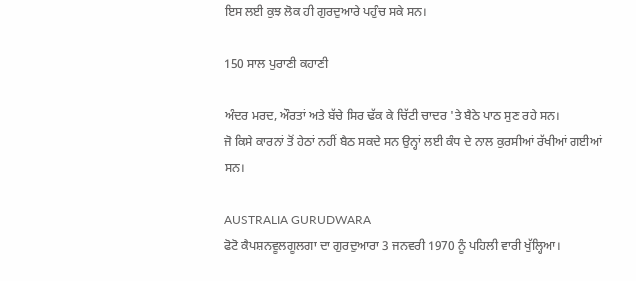ਇਸ ਲਈ ਕੁਝ ਲੋਕ ਹੀ ਗੁਰਦੁਆਰੇ ਪਹੁੰਚ ਸਕੇ ਸਨ।

150 ਸਾਲ ਪੁਰਾਣੀ ਕਹਾਣੀ

ਅੰਦਰ ਮਰਦ, ਔਰਤਾਂ ਅਤੇ ਬੱਚੇ ਸਿਰ ਢੱਕ ਕੇ ਚਿੱਟੀ ਚਾਦਰ 'ਤੇ ਬੈਠੇ ਪਾਠ ਸੁਣ ਰਹੇ ਸਨ।
ਜੋ ਕਿਸੇ ਕਾਰਨਾਂ ਤੋਂ ਹੇਠਾਂ ਨਹੀਂ ਬੈਠ ਸਕਦੇ ਸਨ ਉਨ੍ਹਾਂ ਲਈ ਕੰਧ ਦੇ ਨਾਲ ਕੁਰਸੀਆਂ ਰੱਖੀਆਂ ਗਈਆਂ ਸਨ।

AUSTRALIA GURUDWARA
ਫੋਟੋ ਕੈਪਸ਼ਨਵੂਲਗੂਲਗਾ ਦਾ ਗੁਰਦੁਆਰਾ 3 ਜਨਵਰੀ 1970 ਨੂੰ ਪਹਿਲੀ ਵਾਰੀ ਖੁੱਲ੍ਹਿਆ।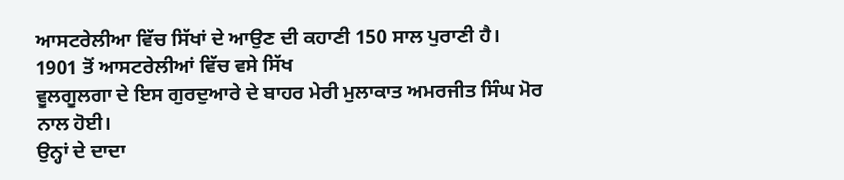ਆਸਟਰੇਲੀਆ ਵਿੱਚ ਸਿੱਖਾਂ ਦੇ ਆਉਣ ਦੀ ਕਹਾਣੀ 150 ਸਾਲ ਪੁਰਾਣੀ ਹੈ।
1901 ਤੋਂ ਆਸਟਰੇਲੀਆਂ ਵਿੱਚ ਵਸੇ ਸਿੱਖ
ਵੂਲਗੂਲਗਾ ਦੇ ਇਸ ਗੁਰਦੁਆਰੇ ਦੇ ਬਾਹਰ ਮੇਰੀ ਮੁਲਾਕਾਤ ਅਮਰਜੀਤ ਸਿੰਘ ਮੋਰ ਨਾਲ ਹੋਈ।
ਉਨ੍ਹਾਂ ਦੇ ਦਾਦਾ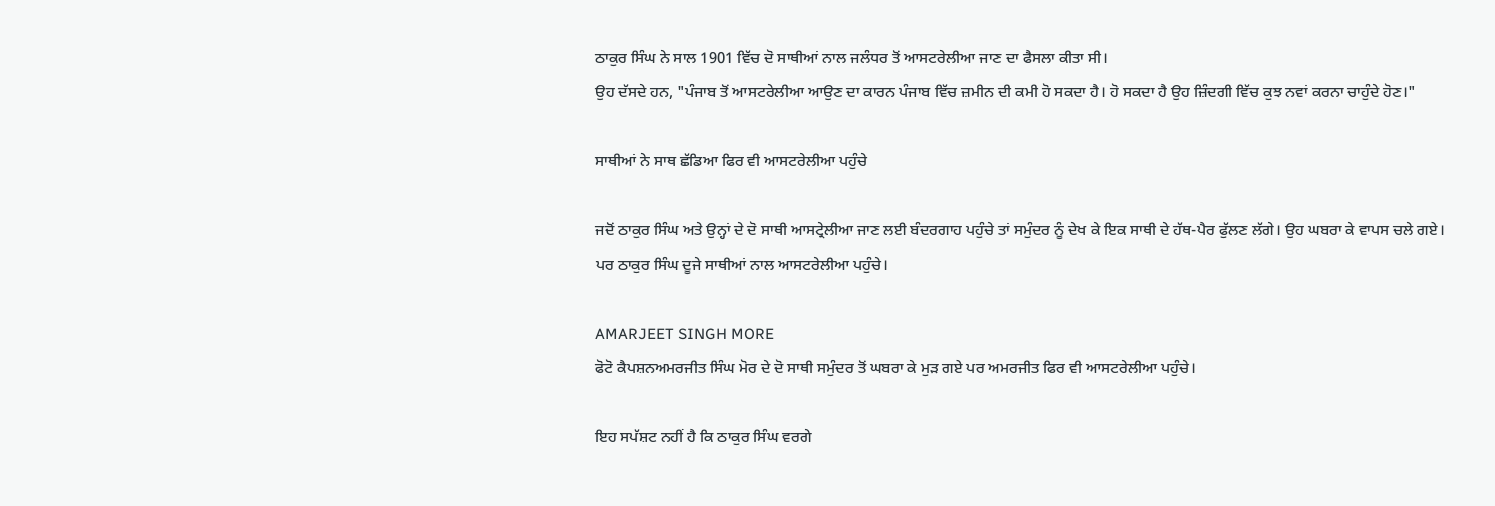ਠਾਕੁਰ ਸਿੰਘ ਨੇ ਸਾਲ 1901 ਵਿੱਚ ਦੋ ਸਾਥੀਆਂ ਨਾਲ ਜਲੰਧਰ ਤੋਂ ਆਸਟਰੇਲੀਆ ਜਾਣ ਦਾ ਫੈਸਲਾ ਕੀਤਾ ਸੀ।
ਉਹ ਦੱਸਦੇ ਹਨ, "ਪੰਜਾਬ ਤੋਂ ਆਸਟਰੇਲੀਆ ਆਉਣ ਦਾ ਕਾਰਨ ਪੰਜਾਬ ਵਿੱਚ ਜ਼ਮੀਨ ਦੀ ਕਮੀ ਹੋ ਸਕਦਾ ਹੈ। ਹੋ ਸਕਦਾ ਹੈ ਉਹ ਜ਼ਿੰਦਗੀ ਵਿੱਚ ਕੁਝ ਨਵਾਂ ਕਰਨਾ ਚਾਹੁੰਦੇ ਹੋਣ।"

ਸਾਥੀਆਂ ਨੇ ਸਾਥ ਛੱਡਿਆ ਫਿਰ ਵੀ ਆਸਟਰੇਲੀਆ ਪਹੁੰਚੇ

ਜਦੋਂ ਠਾਕੁਰ ਸਿੰਘ ਅਤੇ ਉਨ੍ਹਾਂ ਦੇ ਦੋ ਸਾਥੀ ਆਸਟ੍ਰੇਲੀਆ ਜਾਣ ਲਈ ਬੰਦਰਗਾਹ ਪਹੁੰਚੇ ਤਾਂ ਸਮੁੰਦਰ ਨੂੰ ਦੇਖ ਕੇ ਇਕ ਸਾਥੀ ਦੇ ਹੱਥ-ਪੈਰ ਫੁੱਲਣ ਲੱਗੇ। ਉਹ ਘਬਰਾ ਕੇ ਵਾਪਸ ਚਲੇ ਗਏ।
ਪਰ ਠਾਕੁਰ ਸਿੰਘ ਦੂਜੇ ਸਾਥੀਆਂ ਨਾਲ ਆਸਟਰੇਲੀਆ ਪਹੁੰਚੇ।

AMARJEET SINGH MORE
ਫੋਟੋ ਕੈਪਸ਼ਨਅਮਰਜੀਤ ਸਿੰਘ ਮੋਰ ਦੇ ਦੋ ਸਾਥੀ ਸਮੁੰਦਰ ਤੋਂ ਘਬਰਾ ਕੇ ਮੁੜ ਗਏ ਪਰ ਅਮਰਜੀਤ ਫਿਰ ਵੀ ਆਸਟਰੇਲੀਆ ਪਹੁੰਚੇ।

ਇਹ ਸਪੱਸ਼ਟ ਨਹੀਂ ਹੈ ਕਿ ਠਾਕੁਰ ਸਿੰਘ ਵਰਗੇ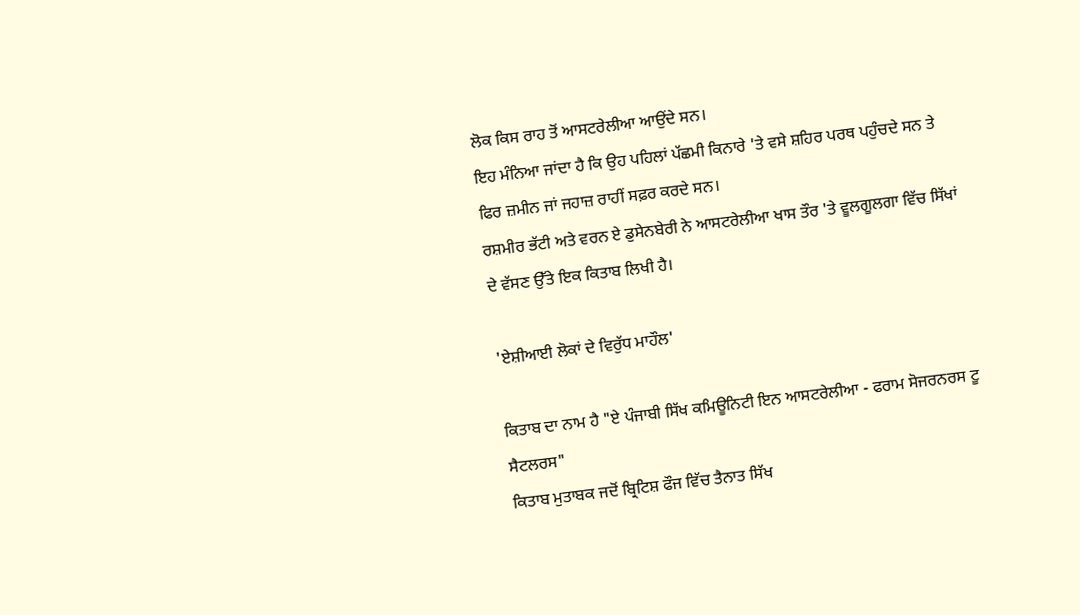ਲੋਕ ਕਿਸ ਰਾਹ ਤੋਂ ਆਸਟਰੇਲੀਆ ਆਉਂਦੇ ਸਨ।
ਇਹ ਮੰਨਿਆ ਜਾਂਦਾ ਹੈ ਕਿ ਉਹ ਪਹਿਲਾਂ ਪੱਛਮੀ ਕਿਨਾਰੇ 'ਤੇ ਵਸੇ ਸ਼ਹਿਰ ਪਰਥ ਪਹੁੰਚਦੇ ਸਨ ਤੇ ਫਿਰ ਜ਼ਮੀਨ ਜਾਂ ਜਹਾਜ਼ ਰਾਹੀਂ ਸਫ਼ਰ ਕਰਦੇ ਸਨ।
ਰਸ਼ਮੀਰ ਭੱਟੀ ਅਤੇ ਵਰਨ ਏ ਡੁਸੇਨਬੇਰੀ ਨੇ ਆਸਟਰੇਲੀਆ ਖਾਸ ਤੌਰ 'ਤੇ ਵੂਲਗੂਲਗਾ ਵਿੱਚ ਸਿੱਖਾਂ ਦੇ ਵੱਸਣ ਉੱਤੇ ਇਕ ਕਿਤਾਬ ਲਿਖੀ ਹੈ।

'ਏਸ਼ੀਆਈ ਲੋਕਾਂ ਦੇ ਵਿਰੁੱਧ ਮਾਹੌਲ'

ਕਿਤਾਬ ਦਾ ਨਾਮ ਹੈ "ਏ ਪੰਜਾਬੀ ਸਿੱਖ ਕਮਿਊਨਿਟੀ ਇਨ ਆਸਟਰੇਲੀਆ - ਫਰਾਮ ਸੋਜਰਨਰਸ ਟੂ ਸੈਟਲਰਸ"
ਕਿਤਾਬ ਮੁਤਾਬਕ ਜਦੋਂ ਬ੍ਰਿਟਿਸ਼ ਫੌਜ ਵਿੱਚ ਤੈਨਾਤ ਸਿੱਖ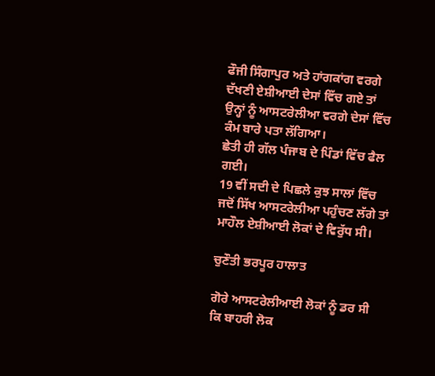ਫੌਜੀ ਸਿੰਗਾਪੁਰ ਅਤੇ ਹਾਂਗਕਾਂਗ ਵਰਗੇ ਦੱਖਣੀ ਏਸ਼ੀਆਈ ਦੇਸਾਂ ਵਿੱਚ ਗਏ ਤਾਂ ਉਨ੍ਹਾਂ ਨੂੰ ਆਸਟਰੇਲੀਆ ਵਰਗੇ ਦੇਸਾਂ ਵਿੱਚ ਕੰਮ ਬਾਰੇ ਪਤਾ ਲੱਗਿਆ।
ਛੇਤੀ ਹੀ ਗੱਲ ਪੰਜਾਬ ਦੇ ਪਿੰਡਾਂ ਵਿੱਚ ਫੈਲ ਗਈ।
19 ਵੀਂ ਸਦੀ ਦੇ ਪਿਛਲੇ ਕੁਝ ਸਾਲਾਂ ਵਿੱਚ ਜਦੋਂ ਸਿੱਖ ਆਸਟਰੇਲੀਆ ਪਹੁੰਚਣ ਲੱਗੇ ਤਾਂ ਮਾਹੌਲ ਏਸ਼ੀਆਈ ਲੋਕਾਂ ਦੇ ਵਿਰੁੱਧ ਸੀ।

ਚੁਣੌਤੀ ਭਰਪੂਰ ਹਾਲਾਤ

ਗੋਰੇ ਆਸਟਰੇਲੀਆਈ ਲੋਕਾਂ ਨੂੰ ਡਰ ਸੀ ਕਿ ਬਾਹਰੀ ਲੋਕ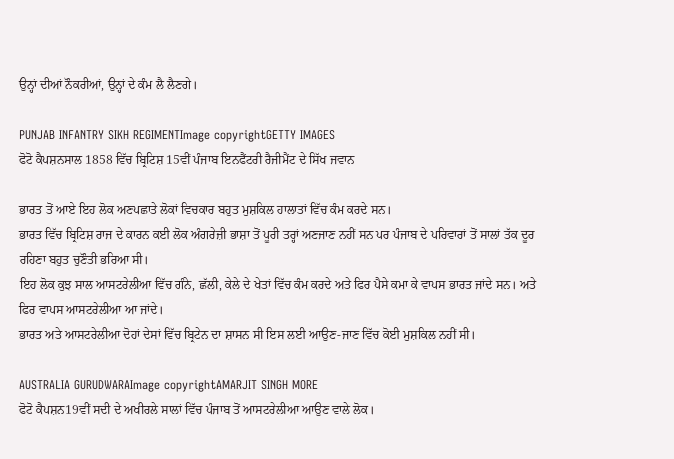ਉਨ੍ਹਾਂ ਦੀਆਂ ਨੌਕਰੀਆਂ, ਉਨ੍ਹਾਂ ਦੇ ਕੰਮ ਲੈ ਲੈਣਗੇ।

PUNJAB INFANTRY SIKH REGIMENTImage copyrightGETTY IMAGES
ਫੋਟੋ ਕੈਪਸ਼ਨਸਾਲ 1858 ਵਿੱਚ ਬ੍ਰਿਟਿਸ਼ 15ਵੀਂ ਪੰਜਾਬ ਇਨਫੈਂਟਰੀ ਰੈਜੀਮੈਂਟ ਦੇ ਸਿੱਖ ਜਵਾਨ

ਭਾਰਤ ਤੋਂ ਆਏ ਇਹ ਲੋਕ ਅਣਪਛਾਤੇ ਲੋਕਾਂ ਵਿਚਕਾਰ ਬਹੁਤ ਮੁਸ਼ਕਿਲ ਹਾਲਾਤਾਂ ਵਿੱਚ ਕੰਮ ਕਰਦੇ ਸਨ।
ਭਾਰਤ ਵਿੱਚ ਬ੍ਰਿਟਿਸ਼ ਰਾਜ ਦੇ ਕਾਰਨ ਕਈ ਲੋਕ ਅੰਗਰੇਜ਼ੀ ਭਾਸ਼ਾ ਤੋਂ ਪੂਰੀ ਤਰ੍ਹਾਂ ਅਣਜਾਣ ਨਹੀਂ ਸਨ ਪਰ ਪੰਜਾਬ ਦੇ ਪਰਿਵਾਰਾਂ ਤੋਂ ਸਾਲਾਂ ਤੱਕ ਦੂਰ ਰਹਿਣਾ ਬਹੁਤ ਚੁਣੌਤੀ ਭਰਿਆ ਸੀ।
ਇਹ ਲੋਕ ਕੁਝ ਸਾਲ ਆਸਟਰੇਲੀਆ ਵਿੱਚ ਗੰਨੇ, ਛੱਲੀ, ਕੇਲੇ ਦੇ ਖੇਤਾਂ ਵਿੱਚ ਕੰਮ ਕਰਦੇ ਅਤੇ ਫਿਰ ਪੈਸੇ ਕਮਾ ਕੇ ਵਾਪਸ ਭਾਰਤ ਜਾਂਦੇ ਸਨ। ਅਤੇ ਫਿਰ ਵਾਪਸ ਆਸਟਰੇਲੀਆ ਆ ਜਾਂਦੇ।
ਭਾਰਤ ਅਤੇ ਆਸਟਰੇਲੀਆ ਦੋਹਾਂ ਦੇਸਾਂ ਵਿੱਚ ਬ੍ਰਿਟੇਨ ਦਾ ਸ਼ਾਸਨ ਸੀ ਇਸ ਲਈ ਆਉਣ-ਜਾਣ ਵਿੱਚ ਕੋਈ ਮੁਸ਼ਕਿਲ ਨਹੀਂ ਸੀ।

AUSTRALIA GURUDWARAImage copyrightAMARJIT SINGH MORE
ਫੋਟੋ ਕੈਪਸ਼ਨ19ਵੀਂ ਸਦੀ ਦੇ ਅਖੀਰਲੇ ਸਾਲਾਂ ਵਿੱਚ ਪੰਜਾਬ ਤੋਂ ਆਸਟਰੇਲੀਆ ਆਉਣ ਵਾਲੇ ਲੋਕ।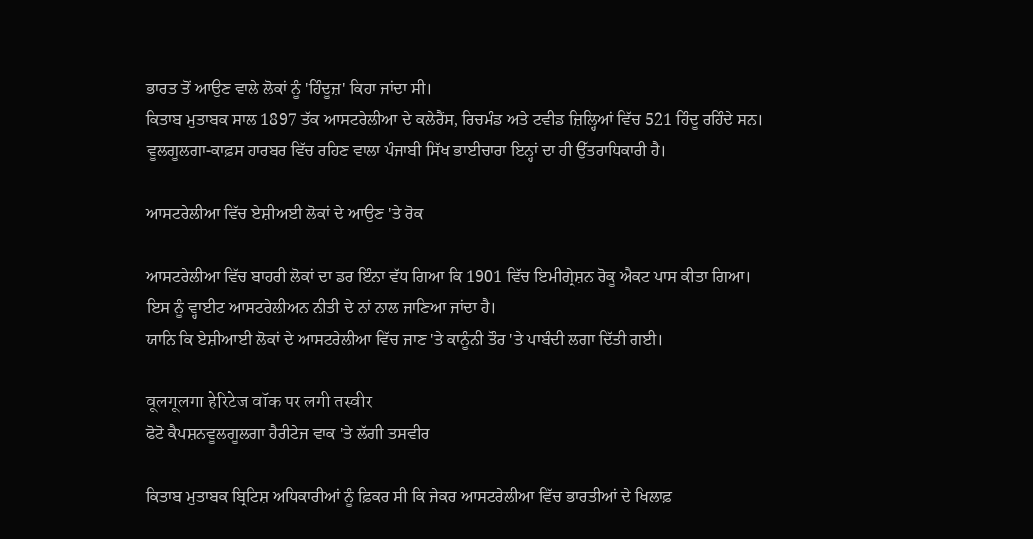ਭਾਰਤ ਤੋਂ ਆਉਣ ਵਾਲੇ ਲੋਕਾਂ ਨੂੰ 'ਹਿੰਦੂਜ਼' ਕਿਹਾ ਜਾਂਦਾ ਸੀ।
ਕਿਤਾਬ ਮੁਤਾਬਕ ਸਾਲ 1897 ਤੱਕ ਆਸਟਰੇਲੀਆ ਦੇ ਕਲੇਰੈਂਸ, ਰਿਚਮੰਡ ਅਤੇ ਟਵੀਡ ਜ਼ਿਲ੍ਹਿਆਂ ਵਿੱਚ 521 ਹਿੰਦੂ ਰਹਿੰਦੇ ਸਨ।
ਵੂਲਗੂਲਗਾ-ਕਾਫ਼ਸ ਹਾਰਬਰ ਵਿੱਚ ਰਹਿਣ ਵਾਲਾ ਪੰਜਾਬੀ ਸਿੱਖ ਭਾਈਚਾਰਾ ਇਨ੍ਹਾਂ ਦਾ ਹੀ ਉੱਤਰਾਧਿਕਾਰੀ ਹੈ।

ਆਸਟਰੇਲੀਆ ਵਿੱਚ ਏਸ਼ੀਅਈ ਲੋਕਾਂ ਦੇ ਆਉਣ 'ਤੇ ਰੋਕ

ਆਸਟਰੇਲੀਆ ਵਿੱਚ ਬਾਹਰੀ ਲੋਕਾਂ ਦਾ ਡਰ ਇੰਨਾ ਵੱਧ ਗਿਆ ਕਿ 1901 ਵਿੱਚ ਇਮੀਗ੍ਰੇਸ਼ਨ ਰੋਕੂ ਐਕਟ ਪਾਸ ਕੀਤਾ ਗਿਆ।
ਇਸ ਨੂੰ ਵ੍ਹਾਈਟ ਆਸਟਰੇਲੀਅਨ ਨੀਤੀ ਦੇ ਨਾਂ ਨਾਲ ਜਾਣਿਆ ਜਾਂਦਾ ਹੈ।
ਯਾਨਿ ਕਿ ਏਸ਼ੀਆਈ ਲੋਕਾਂ ਦੇ ਆਸਟਰੇਲੀਆ ਵਿੱਚ ਜਾਣ 'ਤੇ ਕਾਨੂੰਨੀ ਤੌਰ 'ਤੇ ਪਾਬੰਦੀ ਲਗਾ ਦਿੱਤੀ ਗਈ।

वूलगूलगा हेरिटेज वॉक पर लगी तस्वीर
ਫੋਟੋ ਕੈਪਸ਼ਨਵੂਲਗੂਲਗਾ ਹੈਰੀਟੇਜ ਵਾਕ 'ਤੇ ਲੱਗੀ ਤਸਵੀਰ

ਕਿਤਾਬ ਮੁਤਾਬਕ ਬ੍ਰਿਟਿਸ਼ ਅਧਿਕਾਰੀਆਂ ਨੂੰ ਫ਼ਿਕਰ ਸੀ ਕਿ ਜੇਕਰ ਆਸਟਰੇਲੀਆ ਵਿੱਚ ਭਾਰਤੀਆਂ ਦੇ ਖਿਲਾਫ਼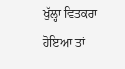ਖੁੱਲ੍ਹਾ ਵਿਤਕਰਾ ਹੋਇਆ ਤਾਂ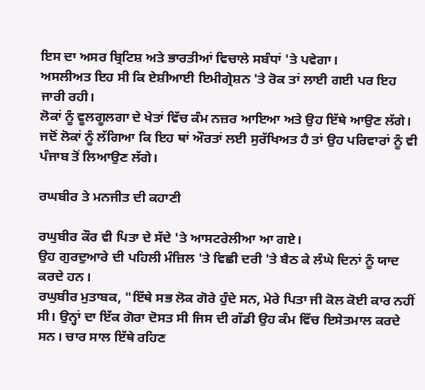ਇਸ ਦਾ ਅਸਰ ਬ੍ਰਿਟਿਸ਼ ਅਤੇ ਭਾਰਤੀਆਂ ਵਿਚਾਲੇ ਸਬੰਧਾਂ 'ਤੇ ਪਵੇਗਾ।
ਅਸਲੀਅਤ ਇਹ ਸੀ ਕਿ ਏਸ਼ੀਆਈ ਇਮੀਗ੍ਰੇਸ਼ਨ 'ਤੇ ਰੋਕ ਤਾਂ ਲਾਈ ਗਈ ਪਰ ਇਹ ਜਾਰੀ ਰਹੀ।
ਲੋਕਾਂ ਨੂੰ ਵੂਲਗੂਲਗਾ ਦੇ ਖੇਤਾਂ ਵਿੱਚ ਕੰਮ ਨਜ਼ਰ ਆਇਆ ਅਤੇ ਉਹ ਇੱਥੇ ਆਉਣ ਲੱਗੇ।
ਜਦੋਂ ਲੋਕਾਂ ਨੂੰ ਲੱਗਿਆ ਕਿ ਇਹ ਥਾਂ ਔਰਤਾਂ ਲਈ ਸੁਰੱਖਿਅਤ ਹੈ ਤਾਂ ਉਹ ਪਰਿਵਾਰਾਂ ਨੂੰ ਵੀ ਪੰਜਾਬ ਤੋਂ ਲਿਆਉਣ ਲੱਗੇ।

ਰਘਬੀਰ ਤੇ ਮਨਜੀਤ ਦੀ ਕਹਾਣੀ

ਰਘੁਬੀਰ ਕੌਰ ਵੀ ਪਿਤਾ ਦੇ ਸੱਦੇ 'ਤੇ ਆਸਟਰੇਲੀਆ ਆ ਗਏ।
ਉਹ ਗੁਰਦੁਆਰੇ ਦੀ ਪਹਿਲੀ ਮੰਜ਼ਿਲ 'ਤੇ ਵਿਛੀ ਦਰੀ 'ਤੇ ਬੈਠ ਕੇ ਲੰਘੇ ਦਿਨਾਂ ਨੂੰ ਯਾਦ ਕਰਦੇ ਹਨ।
ਰਘੁਬੀਰ ਮੁਤਾਬਕ, "ਇੱਥੇ ਸਭ ਲੋਕ ਗੋਰੇ ਹੁੰਦੇ ਸਨ, ਮੇਰੇ ਪਿਤਾ ਜੀ ਕੋਲ ਕੋਈ ਕਾਰ ਨਹੀਂ ਸੀ। ਉਨ੍ਹਾਂ ਦਾ ਇੱਕ ਗੋਰਾ ਦੋਸਤ ਸੀ ਜਿਸ ਦੀ ਗੱਡੀ ਉਹ ਕੰਮ ਵਿੱਚ ਇਸੇਤਮਾਲ ਕਰਦੇ ਸਨ। ਚਾਰ ਸਾਲ ਇੱਥੇ ਰਹਿਣ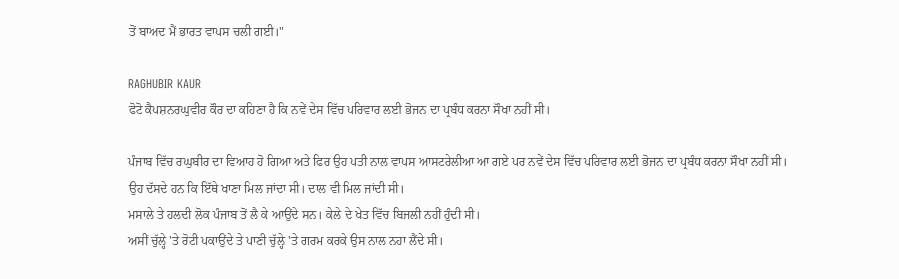ਤੋਂ ਬਾਅਦ ਮੈਂ ਭਾਰਤ ਵਾਪਸ ਚਲੀ ਗਈ।"

RAGHUBIR KAUR
ਫੋਟੋ ਕੈਪਸ਼ਨਰਘੁਵੀਰ ਕੌਰ ਦਾ ਕਹਿਣਾ ਹੈ ਕਿ ਨਵੇਂ ਦੇਸ ਵਿੱਚ ਪਰਿਵਾਰ ਲਈ ਭੋਜਨ ਦਾ ਪ੍ਰਬੰਧ ਕਰਨਾ ਸੌਖਾ ਨਹੀਂ ਸੀ।

ਪੰਜਾਬ ਵਿੱਚ ਰਘੁਬੀਰ ਦਾ ਵਿਆਹ ਹੋ ਗਿਆ ਅਤੇ ਫਿਰ ਉਹ ਪਤੀ ਨਾਲ ਵਾਪਸ ਆਸਟਰੇਲੀਆ ਆ ਗਏ ਪਰ ਨਵੇਂ ਦੇਸ ਵਿੱਚ ਪਰਿਵਾਰ ਲਈ ਭੋਜਨ ਦਾ ਪ੍ਰਬੰਧ ਕਰਨਾ ਸੌਖਾ ਨਹੀਂ ਸੀ।
ਉਹ ਦੱਸਦੇ ਹਨ ਕਿ ਇੱਥੇ ਖਾਣਾ ਮਿਲ ਜਾਂਦਾ ਸੀ। ਦਾਲ ਵੀ ਮਿਲ ਜਾਂਦੀ ਸੀ।
ਮਸਾਲੇ ਤੇ ਹਲਦੀ ਲੋਕ ਪੰਜਾਬ ਤੋਂ ਲੈ ਕੇ ਆਉਂਦੇ ਸਨ। ਕੇਲੇ ਦੇ ਖੇਤ ਵਿੱਚ ਬਿਜਲੀ ਨਹੀਂ ਹੁੰਦੀ ਸੀ।
ਅਸੀਂ ਚੁੱਲ੍ਹੇ 'ਤੇ ਰੋਟੀ ਪਕਾਉਂਦੇ ਤੇ ਪਾਣੀ ਚੁੱਲ੍ਹੇ 'ਤੇ ਗਰਮ ਕਰਕੇ ਉਸ ਨਾਲ ਨਹਾ ਲੈਂਦੇ ਸੀ।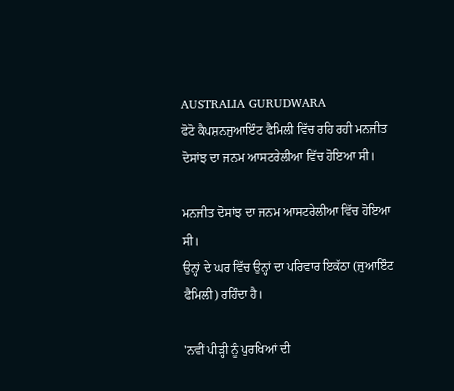AUSTRALIA GURUDWARA
ਫੋਟੋ ਕੈਪਸ਼ਨਜੁਆਇੰਟ ਫੈਮਿਲੀ ਵਿੱਚ ਰਹਿ ਰਹੀ ਮਨਜੀਤ ਦੋਸਾਂਝ ਦਾ ਜਨਮ ਆਸਟਰੇਲੀਆ ਵਿੱਚ ਹੋਇਆ ਸੀ।

ਮਨਜੀਤ ਦੋਸਾਂਝ ਦਾ ਜਨਮ ਆਸਟਰੇਲੀਆ ਵਿੱਚ ਹੋਇਆ ਸੀ।
ਉਨ੍ਹਾਂ ਦੇ ਘਰ ਵਿੱਚ ਉਨ੍ਹਾਂ ਦਾ ਪਰਿਵਾਰ ਇਕੱਠਾ (ਜੁਆਇੰਟ ਫੈਮਿਲੀ) ਰਹਿੰਦਾ ਹੈ।

'ਨਵੀਂ ਪੀੜ੍ਹੀ ਨੂੰ ਪੁਰਖਿਆਂ ਦੀ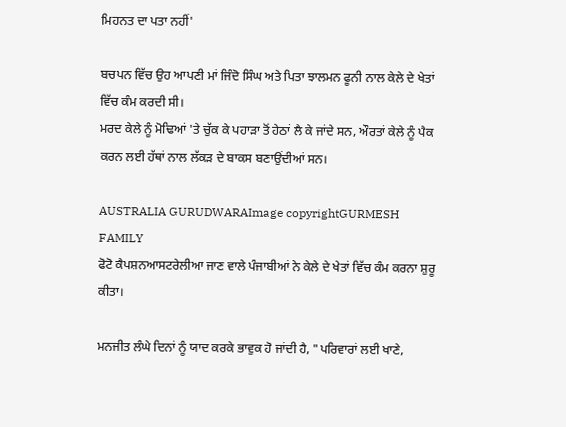ਮਿਹਨਤ ਦਾ ਪਤਾ ਨਹੀਂ'

ਬਚਪਨ ਵਿੱਚ ਉਹ ਆਪਣੀ ਮਾਂ ਜਿੰਦੋ ਸਿੰਘ ਅਤੇ ਪਿਤਾ ਝਾਲਮਨ ਫੂਨੀ ਨਾਲ ਕੇਲੇ ਦੇ ਖੇਤਾਂ ਵਿੱਚ ਕੰਮ ਕਰਦੀ ਸੀ।
ਮਰਦ ਕੇਲੇ ਨੂੰ ਮੋਢਿਆਂ 'ਤੇ ਚੁੱਕ ਕੇ ਪਹਾੜਾ ਤੋਂ ਹੇਠਾਂ ਲੈ ਕੇ ਜਾਂਦੇ ਸਨ, ਔਰਤਾਂ ਕੇਲੇ ਨੂੰ ਪੈਕ ਕਰਨ ਲਈ ਹੱਥਾਂ ਨਾਲ ਲੱਕੜ ਦੇ ਬਾਕਸ ਬਣਾਉਂਦੀਆਂ ਸਨ।

AUSTRALIA GURUDWARAImage copyrightGURMESH FAMILY
ਫੋਟੋ ਕੈਪਸ਼ਨਆਸਟਰੇਲੀਆ ਜਾਣ ਵਾਲੇ ਪੰਜਾਬੀਆਂ ਨੇ ਕੇਲੇ ਦੇ ਖੇਤਾਂ ਵਿੱਚ ਕੰਮ ਕਰਨਾ ਸ਼ੁਰੂ ਕੀਤਾ।

ਮਨਜੀਤ ਲੰਘੇ ਦਿਨਾਂ ਨੂੰ ਯਾਦ ਕਰਕੇ ਭਾਵੁਕ ਹੋ ਜਾਂਦੀ ਹੈ, "ਪਰਿਵਾਰਾਂ ਲਈ ਖਾਣੇ,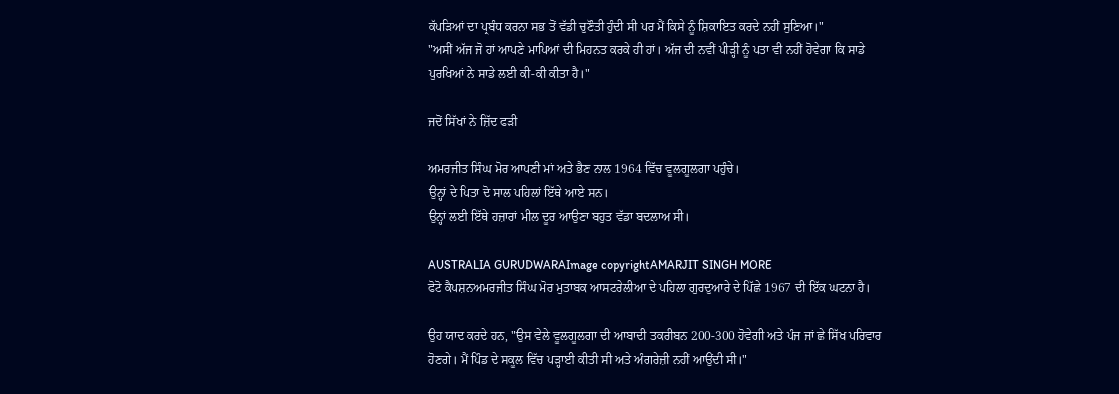ਕੱਪੜਿਆਂ ਦਾ ਪ੍ਰਬੰਧ ਕਰਨਾ ਸਭ ਤੋਂ ਵੱਡੀ ਚੁਣੌਤੀ ਹੁੰਦੀ ਸੀ ਪਰ ਮੈਂ ਕਿਸੇ ਨੂੰ ਸ਼ਿਕਾਇਤ ਕਰਦੇ ਨਹੀਂ ਸੁਣਿਆ।"
"ਅਸੀਂ ਅੱਜ ਜੋ ਹਾਂ ਆਪਣੇ ਮਾਪਿਆਂ ਦੀ ਮਿਹਨਤ ਕਰਕੇ ਹੀ ਹਾਂ। ਅੱਜ ਦੀ ਨਵੀਂ ਪੀੜ੍ਹੀ ਨੂੰ ਪਤਾ ਵੀ ਨਹੀਂ ਹੋਵੇਗਾ ਕਿ ਸਾਡੇ ਪੁਰਖਿਆਂ ਨੇ ਸਾਡੇ ਲਈ ਕੀ-ਕੀ ਕੀਤਾ ਹੈ।"

ਜਦੋਂ ਸਿੱਖਾਂ ਨੇ ਜ਼ਿੱਦ ਫੜੀ

ਅਮਰਜੀਤ ਸਿੰਘ ਮੋਰ ਆਪਣੀ ਮਾਂ ਅਤੇ ਭੈਣ ਨਾਲ 1964 ਵਿੱਚ ਵੂਲਗੂਲਗਾ ਪਹੁੰਚੇ।
ਉਨ੍ਹਾਂ ਦੇ ਪਿਤਾ ਦੋ ਸਾਲ ਪਹਿਲਾਂ ਇੱਥੇ ਆਏ ਸਨ।
ਉਨ੍ਹਾਂ ਲਈ ਇੱਥੇ ਹਜ਼ਾਰਾਂ ਮੀਲ ਦੂਰ ਆਉਣਾ ਬਹੁਤ ਵੱਡਾ ਬਦਲਾਅ ਸੀ।

AUSTRALIA GURUDWARAImage copyrightAMARJIT SINGH MORE
ਫੋਟੋ ਕੈਪਸ਼ਨਅਮਰਜੀਤ ਸਿੰਘ ਮੋਰ ਮੁਤਾਬਕ ਆਸਟਰੇਲੀਆ ਦੇ ਪਹਿਲਾ ਗੁਰਦੁਆਰੇ ਦੇ ਪਿੱਛੇ 1967 ਦੀ ਇੱਕ ਘਟਨਾ ਹੈ।

ਉਹ ਯਾਦ ਕਰਦੇ ਹਨ, "ਉਸ ਵੇਲੇ ਵੂਲਗੂਲਗਾ ਦੀ ਆਬਾਦੀ ਤਕਰੀਬਨ 200-300 ਹੋਵੇਗੀ ਅਤੇ ਪੰਜ ਜਾਂ ਛੇ ਸਿੱਖ ਪਰਿਵਾਰ ਹੋਣਗੇ। ਮੈਂ ਪਿੰਡ ਦੇ ਸਕੂਲ ਵਿੱਚ ਪੜ੍ਹਾਈ ਕੀਤੀ ਸੀ ਅਤੇ ਅੰਗਰੇਜ਼ੀ ਨਹੀਂ ਆਉਂਦੀ ਸੀ।"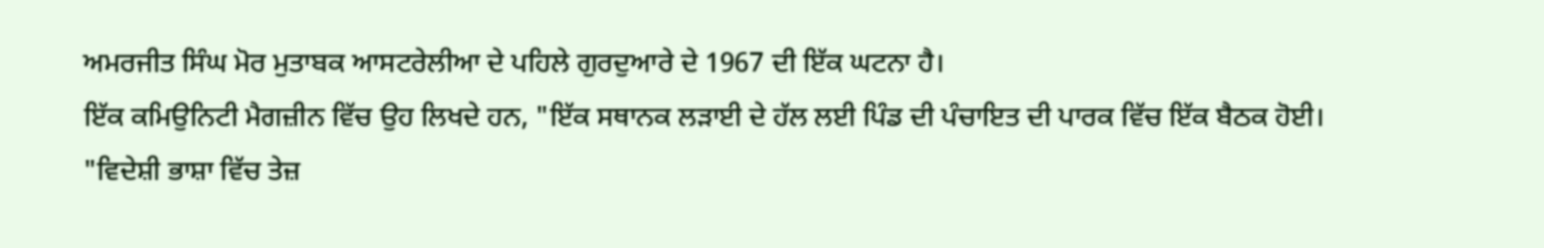ਅਮਰਜੀਤ ਸਿੰਘ ਮੋਰ ਮੁਤਾਬਕ ਆਸਟਰੇਲੀਆ ਦੇ ਪਹਿਲੇ ਗੁਰਦੁਆਰੇ ਦੇ 1967 ਦੀ ਇੱਕ ਘਟਨਾ ਹੈ।
ਇੱਕ ਕਮਿਉਨਿਟੀ ਮੈਗਜ਼ੀਨ ਵਿੱਚ ਉਹ ਲਿਖਦੇ ਹਨ, "ਇੱਕ ਸਥਾਨਕ ਲੜਾਈ ਦੇ ਹੱਲ ਲਈ ਪਿੰਡ ਦੀ ਪੰਚਾਇਤ ਦੀ ਪਾਰਕ ਵਿੱਚ ਇੱਕ ਬੈਠਕ ਹੋਈ।
"ਵਿਦੇਸ਼ੀ ਭਾਸ਼ਾ ਵਿੱਚ ਤੇਜ਼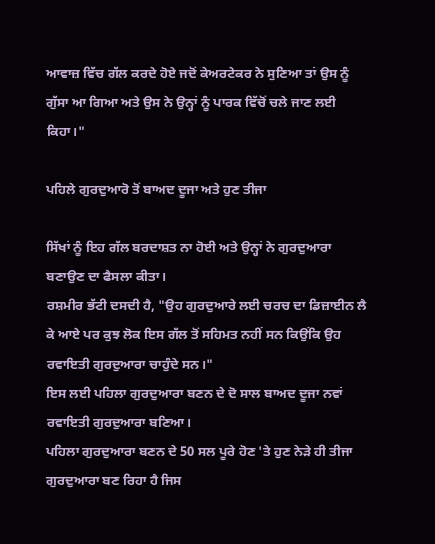ਆਵਾਜ਼ ਵਿੱਚ ਗੱਲ ਕਰਦੇ ਹੋਏ ਜਦੋਂ ਕੇਅਰਟੇਕਰ ਨੇ ਸੁਣਿਆ ਤਾਂ ਉਸ ਨੂੰ ਗੁੱਸਾ ਆ ਗਿਆ ਅਤੇ ਉਸ ਨੇ ਉਨ੍ਹਾਂ ਨੂੰ ਪਾਰਕ ਵਿੱਚੋਂ ਚਲੇ ਜਾਣ ਲਈ ਕਿਹਾ।"

ਪਹਿਲੇ ਗੁਰਦੁਆਰੋ ਤੋਂ ਬਾਅਦ ਦੂਜਾ ਅਤੇ ਹੁਣ ਤੀਜਾ

ਸਿੱਖਾਂ ਨੂੰ ਇਹ ਗੱਲ ਬਰਦਾਸ਼ਤ ਨਾ ਹੋਈ ਅਤੇ ਉਨ੍ਹਾਂ ਨੇ ਗੁਰਦੁਆਰਾ ਬਣਾਉਣ ਦਾ ਫੈਸਲਾ ਕੀਤਾ।
ਰਸ਼ਮੀਰ ਭੱਟੀ ਦਸਦੀ ਹੈ, "ਉਹ ਗੁਰਦੁਆਰੇ ਲਈ ਚਰਚ ਦਾ ਡਿਜ਼ਾਈਨ ਲੈ ਕੇ ਆਏ ਪਰ ਕੁਝ ਲੋਕ ਇਸ ਗੱਲ ਤੋਂ ਸਹਿਮਤ ਨਹੀਂ ਸਨ ਕਿਉਂਕਿ ਉਹ ਰਵਾਇਤੀ ਗੁਰਦੁਆਰਾ ਚਾਹੁੰਦੇ ਸਨ।"
ਇਸ ਲਈ ਪਹਿਲਾ ਗੁਰਦੁਆਰਾ ਬਣਨ ਦੇ ਦੋ ਸਾਲ ਬਾਅਦ ਦੂਜਾ ਨਵਾਂ ਰਵਾਇਤੀ ਗੁਰਦੁਆਰਾ ਬਣਿਆ।
ਪਹਿਲਾ ਗੁਰਦੁਆਰਾ ਬਣਨ ਦੇ 50 ਸਲ ਪੂਰੇ ਹੋਣ 'ਤੇ ਹੁਣ ਨੇੜੇ ਹੀ ਤੀਜਾ ਗੁਰਦੁਆਰਾ ਬਣ ਰਿਹਾ ਹੈ ਜਿਸ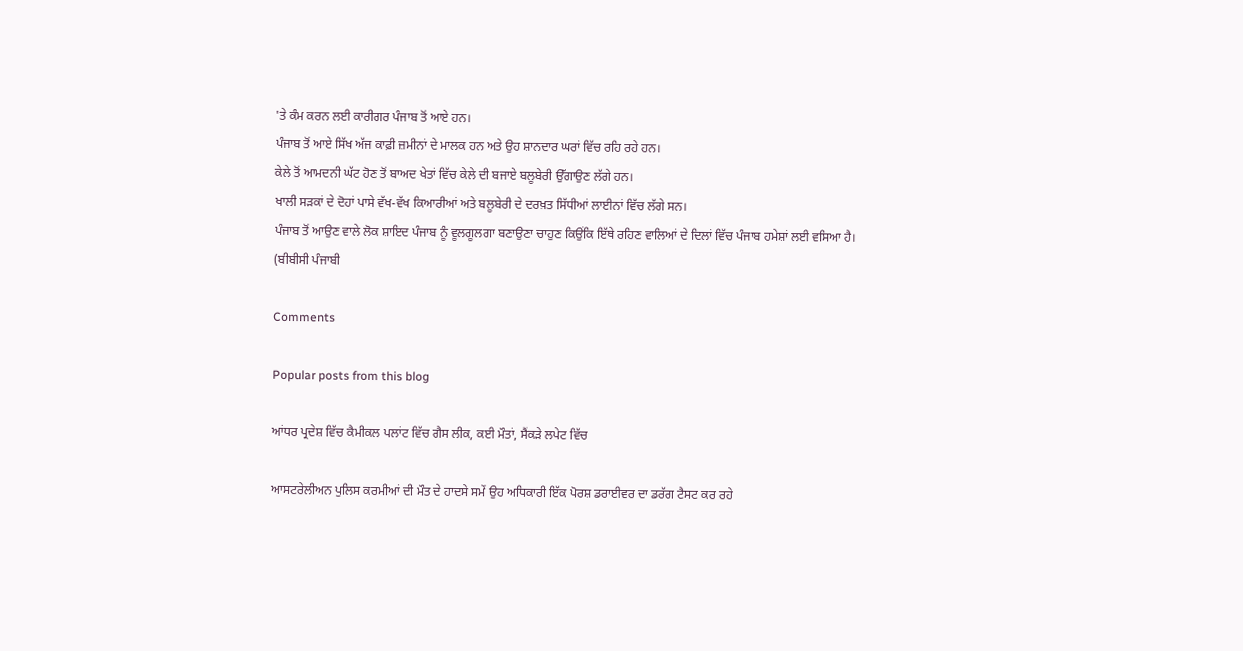'ਤੇ ਕੰਮ ਕਰਨ ਲਈ ਕਾਰੀਗਰ ਪੰਜਾਬ ਤੋਂ ਆਏ ਹਨ।
ਪੰਜਾਬ ਤੋਂ ਆਏ ਸਿੱਖ ਅੱਜ ਕਾਫ਼ੀ ਜ਼ਮੀਨਾਂ ਦੇ ਮਾਲਕ ਹਨ ਅਤੇ ਉਹ ਸ਼ਾਨਦਾਰ ਘਰਾਂ ਵਿੱਚ ਰਹਿ ਰਹੇ ਹਨ।
ਕੇਲੇ ਤੋਂ ਆਮਦਨੀ ਘੱਟ ਹੋਣ ਤੋਂ ਬਾਅਦ ਖੇਤਾਂ ਵਿੱਚ ਕੇਲੇ ਦੀ ਬਜਾਏ ਬਲੂਬੇਰੀ ਉੱਗਾਉਣ ਲੱਗੇ ਹਨ।
ਖਾਲੀ ਸੜਕਾਂ ਦੇ ਦੋਹਾਂ ਪਾਸੇ ਵੱਖ-ਵੱਖ ਕਿਆਰੀਆਂ ਅਤੇ ਬਲੂਬੇਰੀ ਦੇ ਦਰਖ਼ਤ ਸਿੱਧੀਆਂ ਲਾਈਨਾਂ ਵਿੱਚ ਲੱਗੇ ਸਨ।
ਪੰਜਾਬ ਤੋਂ ਆਉਣ ਵਾਲੇ ਲੋਕ ਸ਼ਾਇਦ ਪੰਜਾਬ ਨੂੰ ਵੂਲਗੂਲਗਾ ਬਣਾਉਣਾ ਚਾਹੁਣ ਕਿਉਂਕਿ ਇੱਥੇ ਰਹਿਣ ਵਾਲਿਆਂ ਦੇ ਦਿਲਾਂ ਵਿੱਚ ਪੰਜਾਬ ਹਮੇਸ਼ਾਂ ਲਈ ਵਸਿਆ ਹੈ।
(ਬੀਬੀਸੀ ਪੰਜਾਬੀ

Comments

Popular posts from this blog

ਆਂਧਰ ਪ੍ਰਦੇਸ਼ ਵਿੱਚ ਕੈਮੀਕਲ ਪਲਾਂਟ ਵਿੱਚ ਗੈਸ ਲੀਕ, ਕਈ ਮੌਤਾਂ, ਸੈਂਕੜੇ ਲਪੇਟ ਵਿੱਚ

ਆਸਟਰੇਲੀਅਨ ਪੁਲਿਸ ਕਰਮੀਆਂ ਦੀ ਮੌਤ ਦੇ ਹਾਦਸੇ ਸਮੇਂ ਉਹ ਅਧਿਕਾਰੀ ਇੱਕ ਪੋਰਸ਼ ਡਰਾਈਵਰ ਦਾ ਡਰੱਗ ਟੈਸਟ ਕਰ ਰਹੇ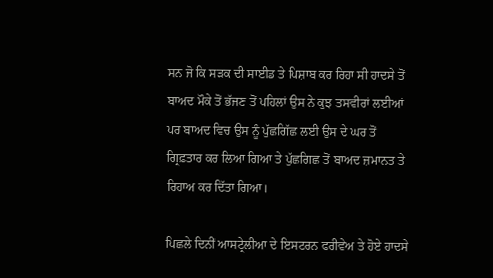ਸਨ ਜੋ ਕਿ ਸੜਕ ਦੀ ਸਾਈਡ ਤੇ ਪਿਸ਼ਾਬ ਕਰ ਰਿਹਾ ਸੀ ਹਾਦਸੇ ਤੋਂ ਬਾਅਦ ਮੌਕੇ ਤੋਂ ਭੱਜਣ ਤੋਂ ਪਹਿਲਾਂ ਉਸ ਨੇ ਕੁਝ ਤਸਵੀਰਾਂ ਲਈਆਂ ਪਰ ਬਾਅਦ ਵਿਚ ਉਸ ਨੂੰ ਪੁੱਛਗਿੱਛ ਲਈ ਉਸ ਦੇ ਘਰ ਤੋਂ ਗ੍ਰਿਫ਼ਤਾਰ ਕਰ ਲਿਆ ਗਿਆ ਤੇ ਪੁੱਛਗਿਛ ਤੋਂ ਬਾਅਦ ਜ਼ਮਾਨਤ ਤੇ ਰਿਹਾਅ ਕਰ ਦਿੱਤਾ ਗਿਆ।

ਪਿਛਲੇ ਦਿਨੀਂ ਆਸਟ੍ਰੇਲੀਆ ਦੇ ਇਸਟਰਨ ਫਰੀਵੇਅ ਤੇ ਹੋਏ ਹਾਦਸੇ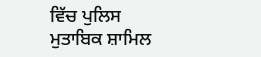ਵਿੱਚ ਪੁਲਿਸ ਮੁਤਾਬਿਕ ਸ਼ਾਮਿਲ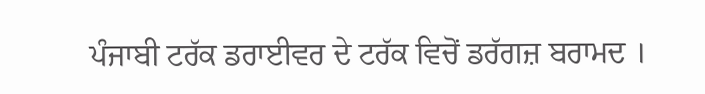ਪੰਜਾਬੀ ਟਰੱਕ ਡਰਾਈਵਰ ਦੇ ਟਰੱਕ ਵਿਚੋਂ ਡਰੱਗਜ਼ ਬਰਾਮਦ ।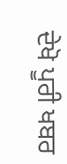ਦੇਖੋ ਪੂਰੀ ਖਬਰ